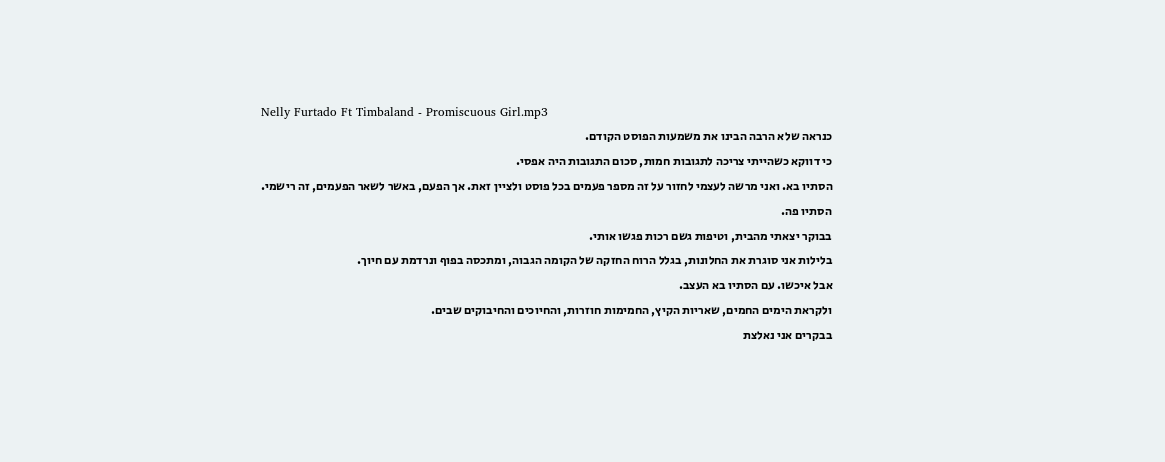Nelly Furtado Ft Timbaland - Promiscuous Girl.mp3
כנראה שלא הרבה הבינו את משמעות הפוסט הקודם.
כי דווקא כשהייתי צריכה לתגובות חמות, סכום התגובות היה אפסי.
הסתיו בא. ואני מרשה לעצמי לחזור על זה מספר פעמים בכל פוסט ולציין זאת. אך הפעם, באשר לשאר הפעמים, זה רישמי.
הסתיו פה.
בבוקר יצאתי מהבית, וטיפות גשם רכות פגשו אותי.
בלילות אני סוגרת את החלונות, בגלל הרוח החזקה של הקומה הגבוה, ומתכסה בפוף ונרדמת עם חיוך.
אבל איכשו. עם הסתיו בא העצב.
ולקראת הימים החמים, שאריות הקיץ, החמימות חוזרות, והחיוכים והחיבוקים שבים.
בבקרים אני נאלצת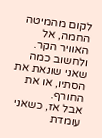לקום מהמיטה החמה, אל האוויר הקר. ולחשוב כמה שאני שונאת את הסתיו, או את החורף.
אבל אז, כשאני עומדת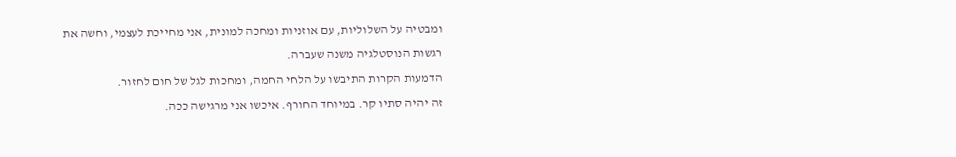ומבטיה על השלוליות, עם אוזניות ומחכה למונית, אני מחייכת לעצמי, וחשה את רגשות הנוסטלגיה משנה שעברה.
הדמעות הקרות התיבשו על הלחי החמה, ומחכות לגל של חום לחזור.
זה יהיה סתיו קר. במיוחד החורף. איכשו אני מרגישה ככה.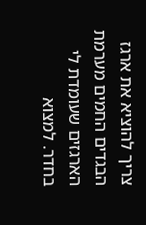צריך להוציא את ארגז הבגדים החמים מערמת הארגזים שעומדת לי בחדר. למצוא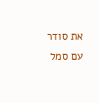את סודר עם סמל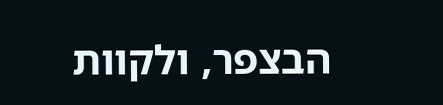הבצפר, ולקוות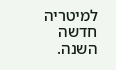למיטריה חדשה השנה.